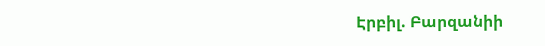Էրբիլ. Բարզանիի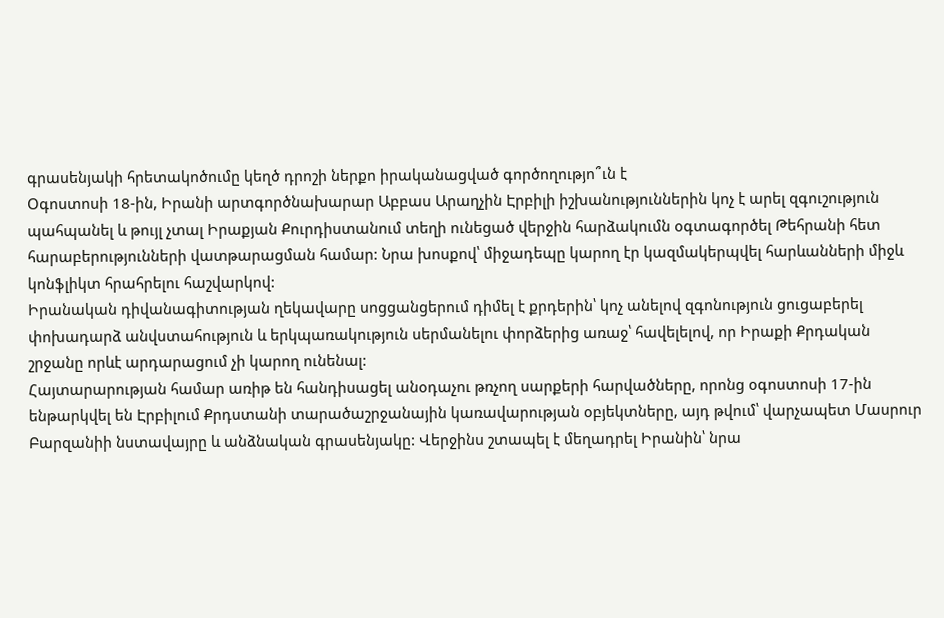գրասենյակի հրետակոծումը կեղծ դրոշի ներքո իրականացված գործողությո՞ւն է
Օգոստոսի 18-ին, Իրանի արտգործնախարար Աբբաս Արաղչին Էրբիլի իշխանություններին կոչ է արել զգուշություն պահպանել և թույլ չտալ Իրաքյան Քուրդիստանում տեղի ունեցած վերջին հարձակումն օգտագործել Թեհրանի հետ հարաբերությունների վատթարացման համար: Նրա խոսքով՝ միջադեպը կարող էր կազմակերպվել հարևանների միջև կոնֆլիկտ հրահրելու հաշվարկով:
Իրանական դիվանագիտության ղեկավարը սոցցանցերում դիմել է քրդերին՝ կոչ անելով զգոնություն ցուցաբերել փոխադարձ անվստահություն և երկպառակություն սերմանելու փորձերից առաջ՝ հավելելով, որ Իրաքի Քրդական շրջանը որևէ արդարացում չի կարող ունենալ:
Հայտարարության համար առիթ են հանդիսացել անօդաչու թռչող սարքերի հարվածները, որոնց օգոստոսի 17-ին ենթարկվել են Էրբիլում Քրդստանի տարածաշրջանային կառավարության օբյեկտները, այդ թվում՝ վարչապետ Մասրուր Բարզանիի նստավայրը և անձնական գրասենյակը: Վերջինս շտապել է մեղադրել Իրանին՝ նրա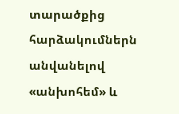տարածքից հարձակումներն անվանելով «անխոհեմ» և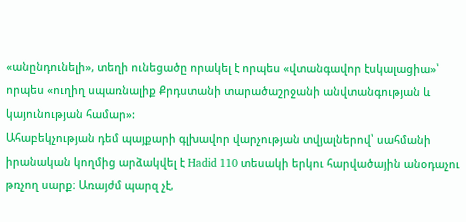«անընդունելի», տեղի ունեցածը որակել է որպես «վտանգավոր էսկալացիա»՝ որպես «ուղիղ սպառնալիք Քրդստանի տարածաշրջանի անվտանգության և կայունության համար»:
Ահաբեկչության դեմ պայքարի գլխավոր վարչության տվյալներով՝ սահմանի իրանական կողմից արձակվել է Hadid 110 տեսակի երկու հարվածային անօդաչու թռչող սարք։ Առայժմ պարզ չէ,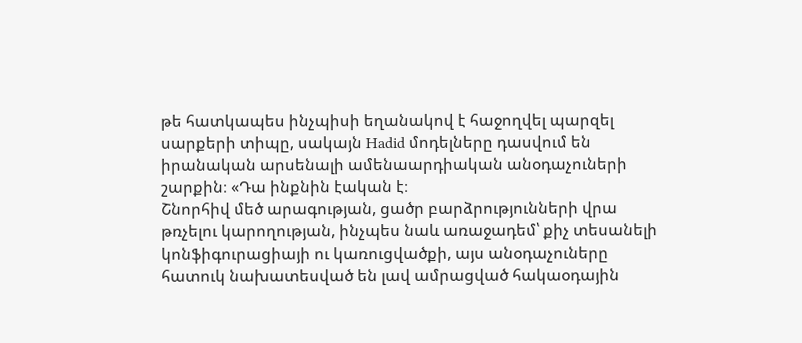թե հատկապես ինչպիսի եղանակով է հաջողվել պարզել սարքերի տիպը, սակայն Hadid մոդելները դասվում են իրանական արսենալի ամենաարդիական անօդաչուների շարքին։ «Դա ինքնին էական է։
Շնորհիվ մեծ արագության, ցածր բարձրությունների վրա թռչելու կարողության, ինչպես նաև առաջադեմ՝ քիչ տեսանելի կոնֆիգուրացիայի ու կառուցվածքի, այս անօդաչուները հատուկ նախատեսված են լավ ամրացված հակաօդային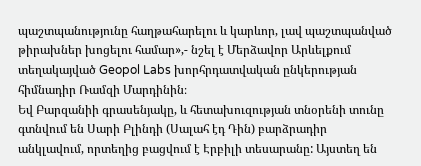պաշտպանությունը հաղթահարելու և կարևոր, լավ պաշտպանված թիրախներ խոցելու համար»,- նշել է Մերձավոր Արևելքում տեղակայված Geopol Labs խորհրդատվական ընկերության հիմնադիր Ռամզի Մարդինին։
Եվ Բարզանիի գրասենյակը, և հետախուզության տնօրենի տունը գտնվում են Սարի Բլինդի (Սալահ էդ Դին) բարձրադիր անկլավում, որտեղից բացվում է Էրբիլի տեսարանը: Այստեղ են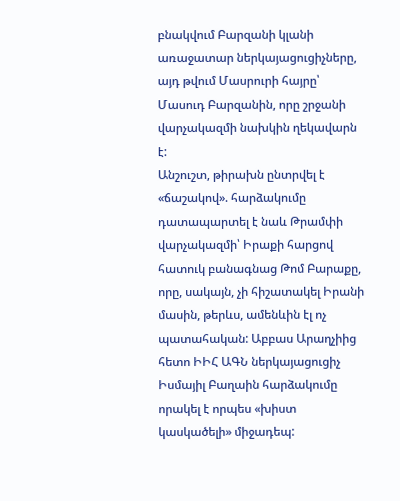բնակվում Բարզանի կլանի առաջատար ներկայացուցիչները, այդ թվում Մասրուրի հայրը՝ Մասուդ Բարզանին, որը շրջանի վարչակազմի նախկին ղեկավարն է:
Անշուշտ, թիրախն ընտրվել է «ճաշակով». հարձակումը դատապարտել է նաև Թրամփի վարչակազմի՝ Իրաքի հարցով հատուկ բանագնաց Թոմ Բարաքը, որը, սակայն, չի հիշատակել Իրանի մասին, թերևս, ամենևին էլ ոչ պատահական: Աբբաս Արաղչիից հետո ԻԻՀ ԱԳՆ ներկայացուցիչ Իսմայիլ Բաղաին հարձակումը որակել է որպես «խիստ կասկածելի» միջադեպ: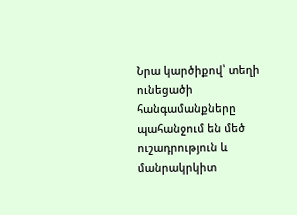Նրա կարծիքով՝ տեղի ունեցածի հանգամանքները պահանջում են մեծ ուշադրություն և մանրակրկիտ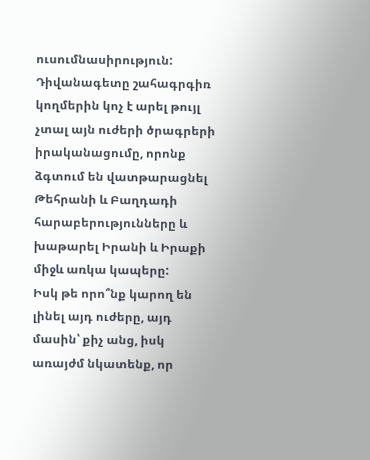ուսումնասիրություն: Դիվանագետը շահագրգիռ կողմերին կոչ է արել թույլ չտալ այն ուժերի ծրագրերի իրականացումը, որոնք ձգտում են վատթարացնել Թեհրանի և Բաղդադի հարաբերությունները և խաթարել Իրանի և Իրաքի միջև առկա կապերը:
Իսկ թե որո՞նք կարող են լինել այդ ուժերը, այդ մասին՝ քիչ անց, իսկ առայժմ նկատենք, որ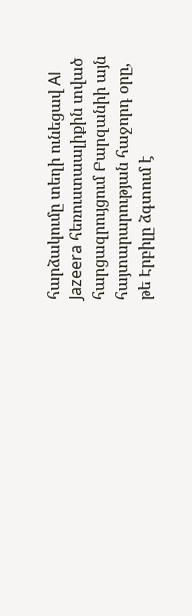հարձակումը տեղի ունեցավ Al Jazeera հեռուստաալիքին տված հարցազրույցում Բարզանիի այն հայտարարության հաջորդ օրը, թե Էրբիլը ձգտում է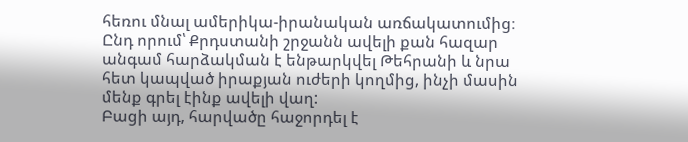հեռու մնալ ամերիկա-իրանական առճակատումից։ Ընդ որում՝ Քրդստանի շրջանն ավելի քան հազար անգամ հարձակման է ենթարկվել Թեհրանի և նրա հետ կապված իրաքյան ուժերի կողմից, ինչի մասին մենք գրել էինք ավելի վաղ:
Բացի այդ, հարվածը հաջորդել է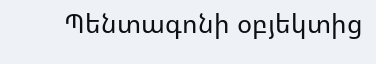Պենտագոնի օբյեկտից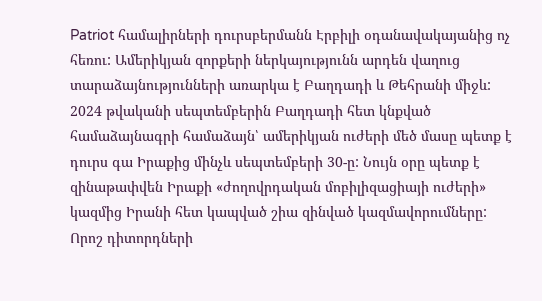Patriot համալիրների դուրսբերմանն Էրբիլի օդանավակայանից ոչ հեռու: Ամերիկյան զորքերի ներկայությունն արդեն վաղուց տարաձայնությունների առարկա է Բաղդադի և Թեհրանի միջև: 2024 թվականի սեպտեմբերին Բաղդադի հետ կնքված համաձայնագրի համաձայն՝ ամերիկյան ուժերի մեծ մասը պետք է դուրս գա Իրաքից մինչև սեպտեմբերի 30-ը: Նույն օրը պետք է զինաթափվեն Իրաքի «ժողովրդական մոբիլիզացիայի ուժերի» կազմից Իրանի հետ կապված շիա զինված կազմավորումները: Որոշ դիտորդների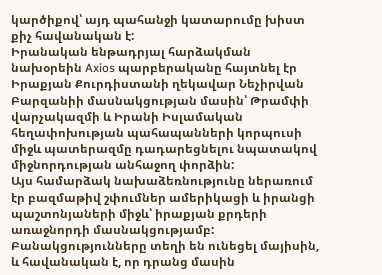կարծիքով՝ այդ պահանջի կատարումը խիստ քիչ հավանական է:
Իրանական ենթադրյալ հարձակման նախօրեին Axios պարբերականը հայտնել էր Իրաքյան Քուրդիստանի ղեկավար Նեչիրվան Բարզանիի մասնակցության մասին՝ Թրամփի վարչակազմի և Իրանի Իսլամական հեղափոխության պահապանների կորպուսի միջև պատերազմը դադարեցնելու նպատակով միջնորդության անհաջող փորձին:
Այս համարձակ նախաձեռնությունը ներառում էր բազմաթիվ շփումներ ամերիկացի և իրանցի պաշտոնյաների միջև՝ իրաքյան քրդերի առաջնորդի մասնակցությամբ: Բանակցությունները տեղի են ունեցել մայիսին, և հավանական է, որ դրանց մասին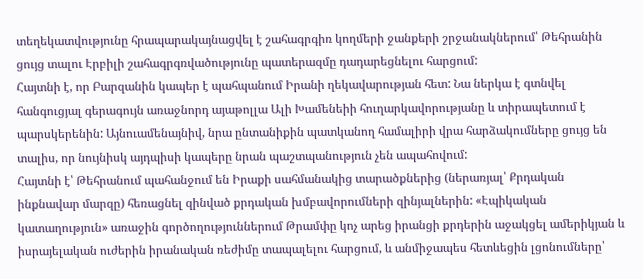տեղեկատվությունը հրապարակայնացվել է շահագրգիռ կողմերի ջանքերի շրջանակներում՝ Թեհրանին ցույց տալու Էրբիլի շահագրգռվածությունը պատերազմը դադարեցնելու հարցում:
Հայտնի է, որ Բարզանին կապեր է պահպանում Իրանի ղեկավարության հետ: Նա ներկա է գտնվել հանգուցյալ գերագույն առաջնորդ այաթոլլա Ալի Խամենեիի հուղարկավորությանը և տիրապետում է պարսկերենին: Այնուամենայնիվ, նրա ընտանիքին պատկանող համալիրի վրա հարձակումները ցույց են տալիս, որ նույնիսկ այդպիսի կապերը նրան պաշտպանություն չեն ապահովում:
Հայտնի է՝ Թեհրանում պահանջում են Իրաքի սահմանակից տարածքներից (ներառյալ՝ Քրդական ինքնավար մարզը) հեռացնել զինված քրդական խմբավորումների զինյալներին: «Էպիկական կատաղություն» առաջին գործողություններում Թրամփը կոչ արեց իրանցի քրդերին աջակցել ամերիկյան և իսրայելական ուժերին իրանական ռեժիմը տապալելու հարցում, և անմիջապես հետևեցին լցոնումները՝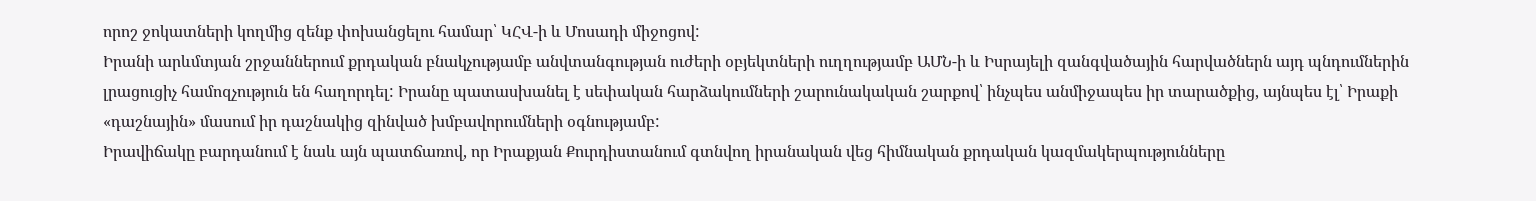որոշ ջոկատների կողմից զենք փոխանցելու համար՝ ԿՀՎ-ի և Մոսադի միջոցով:
Իրանի արևմտյան շրջաններում քրդական բնակչությամբ անվտանգության ուժերի օբյեկտների ուղղությամբ ԱՄՆ-ի և Իսրայելի զանգվածային հարվածներն այդ պնդումներին լրացուցիչ համոզչություն են հաղորդել: Իրանը պատասխանել է սեփական հարձակումների շարունակական շարքով՝ ինչպես անմիջապես իր տարածքից, այնպես էլ՝ Իրաքի «դաշնային» մասում իր դաշնակից զինված խմբավորումների օգնությամբ:
Իրավիճակը բարդանում է նաև այն պատճառով, որ Իրաքյան Քուրդիստանում գտնվող իրանական վեց հիմնական քրդական կազմակերպությունները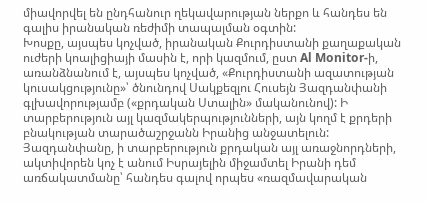միավորվել են ընդհանուր ղեկավարության ներքո և հանդես են գալիս իրանական ռեժիմի տապալման օգտին:
Խոսքը, այսպես կոչված, իրանական Քուրդիստանի քաղաքական ուժերի կոալիցիայի մասին է, որի կազմում, ըստ Al Monitor-ի, առանձնանում է, այսպես կոչված, «Քուրդիստանի ազատության կուսակցությունը»՝ ծնունդով Սակքեզլու Հուսեյն Յազդանփանի գլխավորությամբ («քրդական Ստալին» մականունով): Ի տարբերություն այլ կազմակերպությունների, այն կողմ է քրդերի բնակության տարածաշրջանն Իրանից անջատելուն:
Յազդանփանը, ի տարբերություն քրդական այլ առաջնորդների, ակտիվորեն կոչ է անում Իսրայելին միջամտել Իրանի դեմ առճակատմանը՝ հանդես գալով որպես «ռազմավարական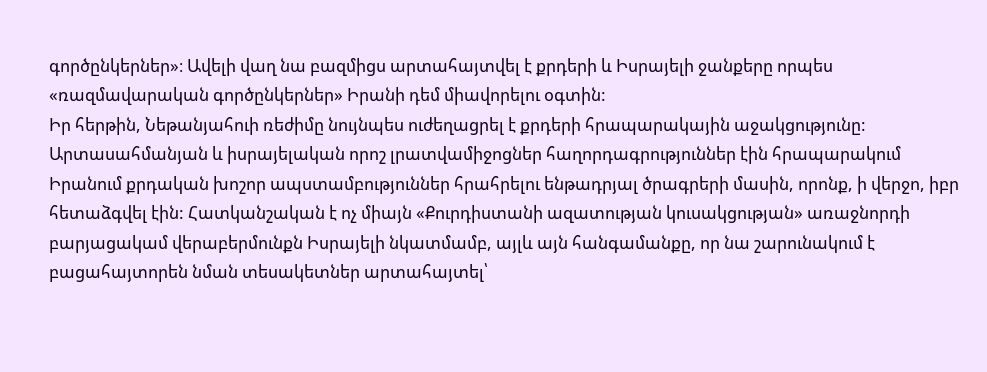գործընկերներ»։ Ավելի վաղ նա բազմիցս արտահայտվել է քրդերի և Իսրայելի ջանքերը որպես «ռազմավարական գործընկերներ» Իրանի դեմ միավորելու օգտին:
Իր հերթին, Նեթանյահուի ռեժիմը նույնպես ուժեղացրել է քրդերի հրապարակային աջակցությունը: Արտասահմանյան և իսրայելական որոշ լրատվամիջոցներ հաղորդագրություններ էին հրապարակում Իրանում քրդական խոշոր ապստամբություններ հրահրելու ենթադրյալ ծրագրերի մասին, որոնք, ի վերջո, իբր հետաձգվել էին: Հատկանշական է ոչ միայն «Քուրդիստանի ազատության կուսակցության» առաջնորդի բարյացակամ վերաբերմունքն Իսրայելի նկատմամբ, այլև այն հանգամանքը, որ նա շարունակում է բացահայտորեն նման տեսակետներ արտահայտել՝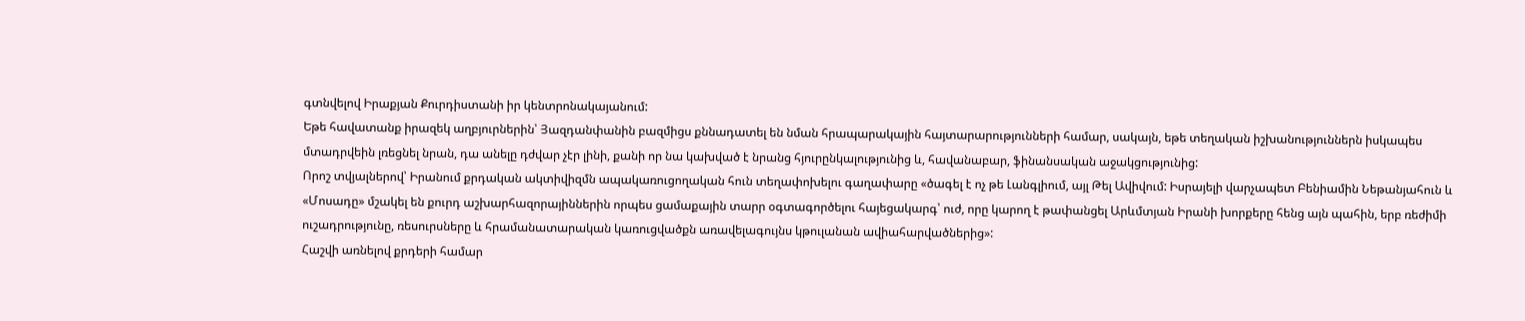գտնվելով Իրաքյան Քուրդիստանի իր կենտրոնակայանում:
Եթե հավատանք իրազեկ աղբյուրներին՝ Յազդանփանին բազմիցս քննադատել են նման հրապարակային հայտարարությունների համար, սակայն, եթե տեղական իշխանություններն իսկապես մտադրվեին լռեցնել նրան, դա անելը դժվար չէր լինի, քանի որ նա կախված է նրանց հյուրընկալությունից և, հավանաբար, ֆինանսական աջակցությունից:
Որոշ տվյալներով՝ Իրանում քրդական ակտիվիզմն ապակառուցողական հուն տեղափոխելու գաղափարը «ծագել է ոչ թե Լանգլիում, այլ Թել Ավիվում: Իսրայելի վարչապետ Բենիամին Նեթանյահուն և «Մոսադը» մշակել են քուրդ աշխարհազորայիններին որպես ցամաքային տարր օգտագործելու հայեցակարգ՝ ուժ, որը կարող է թափանցել Արևմտյան Իրանի խորքերը հենց այն պահին, երբ ռեժիմի ուշադրությունը, ռեսուրսները և հրամանատարական կառուցվածքն առավելագույնս կթուլանան ավիահարվածներից»:
Հաշվի առնելով քրդերի համար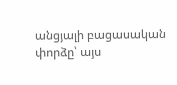անցյալի բացասական փորձը՝ այս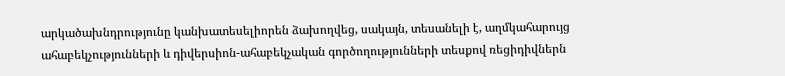արկածախնդրությունը կանխատեսելիորեն ձախողվեց, սակայն, տեսանելի է, աղմկահարույց ահաբեկչությունների և դիվերսիոն-ահաբեկչական գործողությունների տեսքով ռեցիդիվներն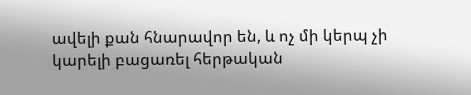ավելի քան հնարավոր են, և ոչ մի կերպ չի կարելի բացառել հերթական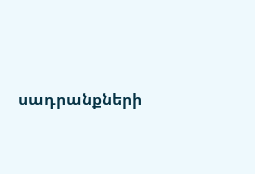սադրանքների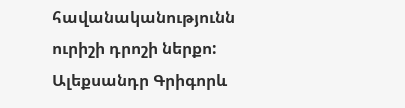հավանականությունն ուրիշի դրոշի ներքո:
Ալեքսանդր Գրիգորև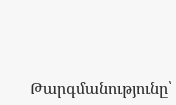Թարգմանությունը՝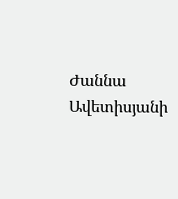Ժաննա Ավետիսյանի